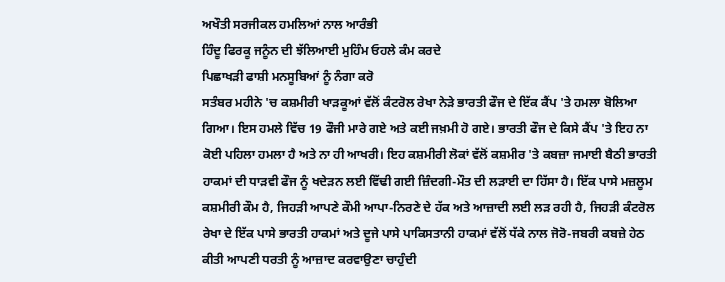ਅਖੌਤੀ ਸਰਜੀਕਲ ਹਮਲਿਆਂ ਨਾਲ ਆਰੰਭੀ
ਹਿੰਦੂ ਫਿਰਕੂ ਜਨੂੰਨ ਦੀ ਝੱਲਿਆਈ ਮੁਹਿੰਮ ਓਹਲੇ ਕੰਮ ਕਰਦੇ
ਪਿਛਾਖੜੀ ਫਾਸ਼ੀ ਮਨਸੂਬਿਆਂ ਨੂੰ ਨੰਗਾ ਕਰੋ
ਸਤੰਬਰ ਮਹੀਨੇ 'ਚ ਕਸ਼ਮੀਰੀ ਖਾੜਕੂਆਂ ਵੱਲੋਂ ਕੰਟਰੋਲ ਰੇਖਾ ਨੇੜੇ ਭਾਰਤੀ ਫੌਜ ਦੇ ਇੱਕ ਕੈਂਪ 'ਤੇ ਹਮਲਾ ਬੋਲਿਆ ਗਿਆ। ਇਸ ਹਮਲੇ ਵਿੱਚ 19 ਫੌਜੀ ਮਾਰੇ ਗਏ ਅਤੇ ਕਈ ਜਖ਼ਮੀ ਹੋ ਗਏ। ਭਾਰਤੀ ਫੌਜ ਦੇ ਕਿਸੇ ਕੈਂਪ 'ਤੇ ਇਹ ਨਾ ਕੋਈ ਪਹਿਲਾ ਹਮਲਾ ਹੈ ਅਤੇ ਨਾ ਹੀ ਆਖਰੀ। ਇਹ ਕਸ਼ਮੀਰੀ ਲੋਕਾਂ ਵੱਲੋਂ ਕਸ਼ਮੀਰ 'ਤੇ ਕਬਜ਼ਾ ਜਮਾਈ ਬੈਠੀ ਭਾਰਤੀ ਹਾਕਮਾਂ ਦੀ ਧਾੜਵੀ ਫੌਜ ਨੂੰ ਖਦੇੜਨ ਲਈ ਵਿੱਢੀ ਗਈ ਜ਼ਿੰਦਗੀ-ਮੌਤ ਦੀ ਲੜਾਈ ਦਾ ਹਿੱਸਾ ਹੈ। ਇੱਕ ਪਾਸੇ ਮਜ਼ਲੂਮ ਕਸ਼ਮੀਰੀ ਕੌਮ ਹੈ, ਜਿਹੜੀ ਆਪਣੇ ਕੌਮੀ ਆਪਾ-ਨਿਰਣੇ ਦੇ ਹੱਕ ਅਤੇ ਆਜ਼ਾਦੀ ਲਈ ਲੜ ਰਹੀ ਹੈ, ਜਿਹੜੀ ਕੰਟਰੋਲ ਰੇਖਾ ਦੇ ਇੱਕ ਪਾਸੇ ਭਾਰਤੀ ਹਾਕਮਾਂ ਅਤੇ ਦੂਜੇ ਪਾਸੇ ਪਾਕਿਸਤਾਨੀ ਹਾਕਮਾਂ ਵੱਲੋਂ ਧੱਕੇ ਨਾਲ ਜੋਰੋ-ਜਬਰੀ ਕਬਜ਼ੇ ਹੇਠ ਕੀਤੀ ਆਪਣੀ ਧਰਤੀ ਨੂੰ ਆਜ਼ਾਦ ਕਰਵਾਉਣਾ ਚਾਹੁੰਦੀ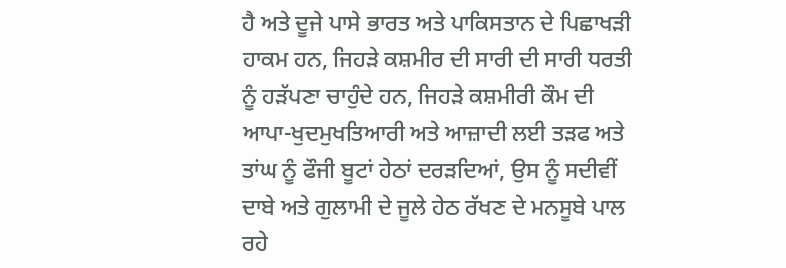ਹੈ ਅਤੇ ਦੂਜੇ ਪਾਸੇ ਭਾਰਤ ਅਤੇ ਪਾਕਿਸਤਾਨ ਦੇ ਪਿਛਾਖੜੀ ਹਾਕਮ ਹਨ, ਜਿਹੜੇ ਕਸ਼ਮੀਰ ਦੀ ਸਾਰੀ ਦੀ ਸਾਰੀ ਧਰਤੀ ਨੂੰ ਹੜੱਪਣਾ ਚਾਹੁੰਦੇ ਹਨ, ਜਿਹੜੇ ਕਸ਼ਮੀਰੀ ਕੌਮ ਦੀ ਆਪਾ-ਖੁਦਮੁਖਤਿਆਰੀ ਅਤੇ ਆਜ਼ਾਦੀ ਲਈ ਤੜਫ ਅਤੇ ਤਾਂਘ ਨੂੰ ਫੌਜੀ ਬੂਟਾਂ ਹੇਠਾਂ ਦਰੜਦਿਆਂ, ਉਸ ਨੂੰ ਸਦੀਵੀਂ ਦਾਬੇ ਅਤੇ ਗੁਲਾਮੀ ਦੇ ਜੂਲੇ ਹੇਠ ਰੱਖਣ ਦੇ ਮਨਸੂਬੇ ਪਾਲ ਰਹੇ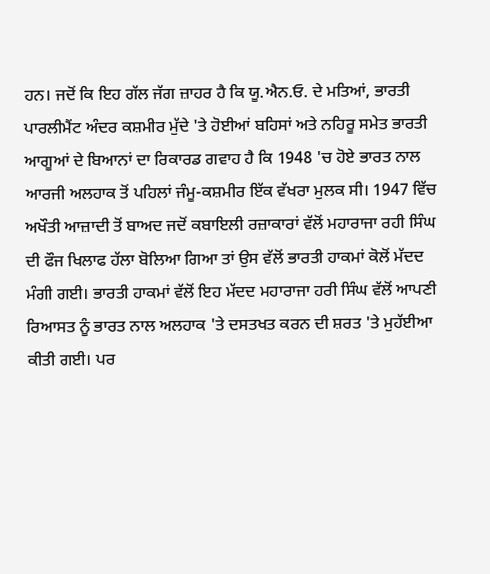ਹਨ। ਜਦੋਂ ਕਿ ਇਹ ਗੱਲ ਜੱਗ ਜ਼ਾਹਰ ਹੈ ਕਿ ਯੂ.ਐਨ.ਓ. ਦੇ ਮਤਿਆਂ, ਭਾਰਤੀ ਪਾਰਲੀਮੈਂਟ ਅੰਦਰ ਕਸ਼ਮੀਰ ਮੁੱਦੇ 'ਤੇ ਹੋਈਆਂ ਬਹਿਸਾਂ ਅਤੇ ਨਹਿਰੂ ਸਮੇਤ ਭਾਰਤੀ ਆਗੂਆਂ ਦੇ ਬਿਆਨਾਂ ਦਾ ਰਿਕਾਰਡ ਗਵਾਹ ਹੈ ਕਿ 1948 'ਚ ਹੋਏ ਭਾਰਤ ਨਾਲ ਆਰਜੀ ਅਲਹਾਕ ਤੋਂ ਪਹਿਲਾਂ ਜੰਮੂ-ਕਸ਼ਮੀਰ ਇੱਕ ਵੱਖਰਾ ਮੁਲਕ ਸੀ। 1947 ਵਿੱਚ ਅਖੌਤੀ ਆਜ਼ਾਦੀ ਤੋਂ ਬਾਅਦ ਜਦੋਂ ਕਬਾਇਲੀ ਰਜ਼ਾਕਾਰਾਂ ਵੱਲੋਂ ਮਹਾਰਾਜਾ ਰਹੀ ਸਿੰਘ ਦੀ ਫੌਜ ਖਿਲਾਫ ਹੱਲਾ ਬੋਲਿਆ ਗਿਆ ਤਾਂ ਉਸ ਵੱਲੋਂ ਭਾਰਤੀ ਹਾਕਮਾਂ ਕੋਲੋਂ ਮੱਦਦ ਮੰਗੀ ਗਈ। ਭਾਰਤੀ ਹਾਕਮਾਂ ਵੱਲੋਂ ਇਹ ਮੱਦਦ ਮਹਾਰਾਜਾ ਹਰੀ ਸਿੰਘ ਵੱਲੋਂ ਆਪਣੀ ਰਿਆਸਤ ਨੂੰ ਭਾਰਤ ਨਾਲ ਅਲਹਾਕ 'ਤੇ ਦਸਤਖਤ ਕਰਨ ਦੀ ਸ਼ਰਤ 'ਤੇ ਮੁਹੱਈਆ ਕੀਤੀ ਗਈ। ਪਰ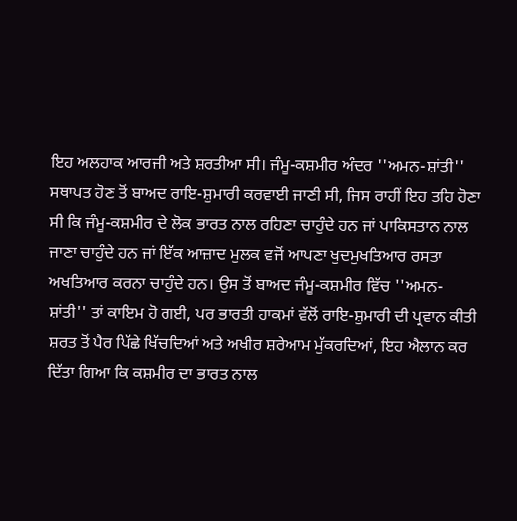ਇਹ ਅਲਹਾਕ ਆਰਜੀ ਅਤੇ ਸ਼ਰਤੀਆ ਸੀ। ਜੰਮੂ-ਕਸ਼ਮੀਰ ਅੰਦਰ ''ਅਮਨ-ਸ਼ਾਂਤੀ'' ਸਥਾਪਤ ਹੋਣ ਤੋਂ ਬਾਅਦ ਰਾਇ-ਸ਼ੁਮਾਰੀ ਕਰਵਾਈ ਜਾਣੀ ਸੀ, ਜਿਸ ਰਾਹੀਂ ਇਹ ਤਹਿ ਹੋਣਾ ਸੀ ਕਿ ਜੰਮੂ-ਕਸ਼ਮੀਰ ਦੇ ਲੋਕ ਭਾਰਤ ਨਾਲ ਰਹਿਣਾ ਚਾਹੁੰਦੇ ਹਨ ਜਾਂ ਪਾਕਿਸਤਾਨ ਨਾਲ ਜਾਣਾ ਚਾਹੁੰਦੇ ਹਨ ਜਾਂ ਇੱਕ ਆਜ਼ਾਦ ਮੁਲਕ ਵਜੋਂ ਆਪਣਾ ਖੁਦਮੁਖਤਿਆਰ ਰਸਤਾ ਅਖਤਿਆਰ ਕਰਨਾ ਚਾਹੁੰਦੇ ਹਨ। ਉਸ ਤੋਂ ਬਾਅਦ ਜੰਮੂ-ਕਸ਼ਮੀਰ ਵਿੱਚ ''ਅਮਨ-ਸ਼ਾਂਤੀ'' ਤਾਂ ਕਾਇਮ ਹੋ ਗਈ, ਪਰ ਭਾਰਤੀ ਹਾਕਮਾਂ ਵੱਲੋਂ ਰਾਇ-ਸ਼ੁਮਾਰੀ ਦੀ ਪ੍ਰਵਾਨ ਕੀਤੀ ਸ਼ਰਤ ਤੋਂ ਪੈਰ ਪਿੱਛੇ ਖਿੱਚਦਿਆਂ ਅਤੇ ਅਖੀਰ ਸ਼ਰੇਆਮ ਮੁੱਕਰਦਿਆਂ, ਇਹ ਐਲਾਨ ਕਰ ਦਿੱਤਾ ਗਿਆ ਕਿ ਕਸ਼ਮੀਰ ਦਾ ਭਾਰਤ ਨਾਲ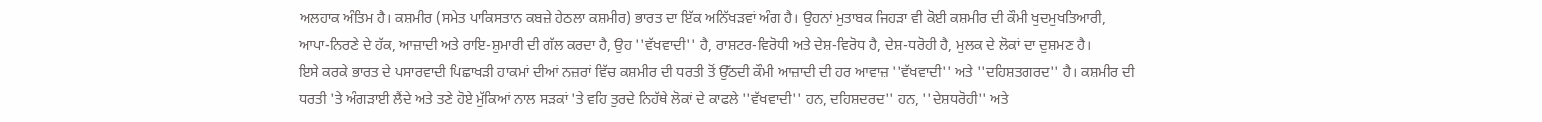ਅਲਹਾਕ ਅੰਤਿਮ ਹੈ। ਕਸ਼ਮੀਰ (ਸਮੇਤ ਪਾਕਿਸਤਾਨ ਕਬਜ਼ੇ ਹੇਠਲਾ ਕਸ਼ਮੀਰ) ਭਾਰਤ ਦਾ ਇੱਕ ਅਨਿੱਖੜਵਾਂ ਅੰਗ ਹੈ। ਉਹਨਾਂ ਮੁਤਾਬਕ ਜਿਹੜਾ ਵੀ ਕੋਈ ਕਸ਼ਮੀਰ ਦੀ ਕੌਮੀ ਖੁਦਮੁਖਤਿਆਰੀ, ਆਪਾ-ਨਿਰਣੇ ਦੇ ਹੱਕ, ਆਜ਼ਾਦੀ ਅਤੇ ਰਾਇ-ਸ਼ੁਮਾਰੀ ਦੀ ਗੱਲ ਕਰਦਾ ਹੈ, ਉਹ ''ਵੱਖਵਾਦੀ'' ਹੈ, ਰਾਸ਼ਟਰ-ਵਿਰੋਧੀ ਅਤੇ ਦੇਸ਼-ਵਿਰੋਧ ਹੈ, ਦੇਸ਼-ਧਰੋਹੀ ਹੈ, ਮੁਲਕ ਦੇ ਲੋਕਾਂ ਦਾ ਦੁਸ਼ਮਣ ਹੈ।
ਇਸੇ ਕਰਕੇ ਭਾਰਤ ਦੇ ਪਸਾਰਵਾਦੀ ਪਿਛਾਖੜੀ ਹਾਕਮਾਂ ਦੀਆਂ ਨਜ਼ਰਾਂ ਵਿੱਚ ਕਸ਼ਮੀਰ ਦੀ ਧਰਤੀ ਤੋਂ ਉੱਠਦੀ ਕੌਮੀ ਆਜ਼ਾਦੀ ਦੀ ਹਰ ਆਵਾਜ਼ ''ਵੱਖਵਾਦੀ'' ਅਤੇ ''ਦਹਿਸ਼ਤਗਰਦ'' ਹੈ। ਕਸ਼ਮੀਰ ਦੀ ਧਰਤੀ 'ਤੇ ਅੰਗੜਾਈ ਲੈਂਦੇ ਅਤੇ ਤਣੇ ਹੋਏ ਮੁੱਕਿਆਂ ਨਾਲ ਸੜਕਾਂ 'ਤੇ ਵਹਿ ਤੁਰਦੇ ਨਿਹੱਥੇ ਲੋਕਾਂ ਦੇ ਕਾਫਲੇ ''ਵੱਖਵਾਦੀ'' ਹਨ, ਦਹਿਸ਼ਦਰਦ'' ਹਨ, ''ਦੇਸ਼ਧਰੋਹੀ'' ਅਤੇ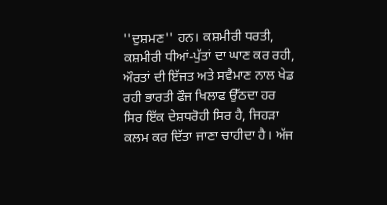''ਦੁਸ਼ਮਣ'' ਹਨ। ਕਸ਼ਮੀਰੀ ਧਰਤੀ, ਕਸ਼ਮੀਰੀ ਧੀਆਂ-ਪੁੱਤਾਂ ਦਾ ਘਾਣ ਕਰ ਰਹੀ, ਔਰਤਾਂ ਦੀ ਇੱਜਤ ਅਤੇ ਸਵੈਮਾਣ ਨਾਲ ਖੇਡ ਰਹੀ ਭਾਰਤੀ ਫੌਜ ਖਿਲਾਫ ਉੱਠਦਾ ਹਰ ਸਿਰ ਇੱਕ ਦੇਸ਼ਧਰੋਹੀ ਸਿਰ ਹੈ, ਜਿਹੜਾ ਕਲਮ ਕਰ ਦਿੱਤਾ ਜਾਣਾ ਚਾਹੀਦਾ ਹੈ। ਅੱਜ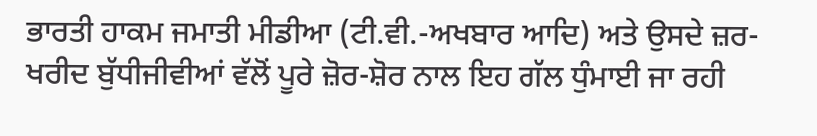ਭਾਰਤੀ ਹਾਕਮ ਜਮਾਤੀ ਮੀਡੀਆ (ਟੀ.ਵੀ.-ਅਖਬਾਰ ਆਦਿ) ਅਤੇ ਉਸਦੇ ਜ਼ਰ-ਖਰੀਦ ਬੁੱਧੀਜੀਵੀਆਂ ਵੱਲੋਂ ਪੂਰੇ ਜ਼ੋਰ-ਸ਼ੋਰ ਨਾਲ ਇਹ ਗੱਲ ਧੁੰਮਾਈ ਜਾ ਰਹੀ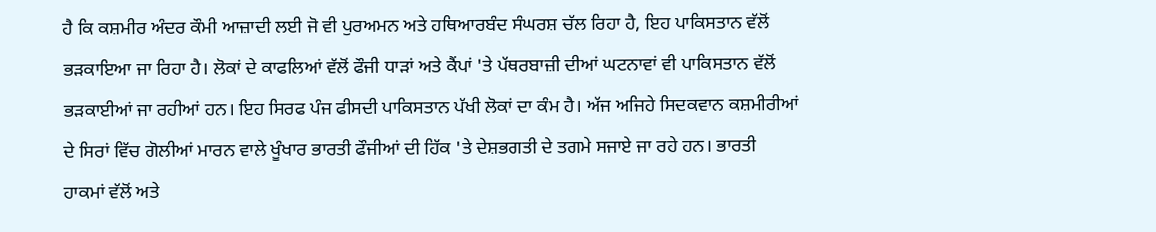ਹੈ ਕਿ ਕਸ਼ਮੀਰ ਅੰਦਰ ਕੌਮੀ ਆਜ਼ਾਦੀ ਲਈ ਜੋ ਵੀ ਪੁਰਅਮਨ ਅਤੇ ਹਥਿਆਰਬੰਦ ਸੰਘਰਸ਼ ਚੱਲ ਰਿਹਾ ਹੈ, ਇਹ ਪਾਕਿਸਤਾਨ ਵੱਲੋਂ ਭੜਕਾਇਆ ਜਾ ਰਿਹਾ ਹੈ। ਲੋਕਾਂ ਦੇ ਕਾਫਲਿਆਂ ਵੱਲੋਂ ਫੌਜੀ ਧਾੜਾਂ ਅਤੇ ਕੈਂਪਾਂ 'ਤੇ ਪੱਥਰਬਾਜ਼ੀ ਦੀਆਂ ਘਟਨਾਵਾਂ ਵੀ ਪਾਕਿਸਤਾਨ ਵੱਲੋਂ ਭੜਕਾਈਆਂ ਜਾ ਰਹੀਆਂ ਹਨ। ਇਹ ਸਿਰਫ ਪੰਜ ਫੀਸਦੀ ਪਾਕਿਸਤਾਨ ਪੱਖੀ ਲੋਕਾਂ ਦਾ ਕੰਮ ਹੈ। ਅੱਜ ਅਜਿਹੇ ਸਿਦਕਵਾਨ ਕਸ਼ਮੀਰੀਆਂ ਦੇ ਸਿਰਾਂ ਵਿੱਚ ਗੋਲੀਆਂ ਮਾਰਨ ਵਾਲੇ ਖੂੰਖਾਰ ਭਾਰਤੀ ਫੌਜੀਆਂ ਦੀ ਹਿੱਕ 'ਤੇ ਦੇਸ਼ਭਗਤੀ ਦੇ ਤਗਮੇ ਸਜਾਏ ਜਾ ਰਹੇ ਹਨ। ਭਾਰਤੀ ਹਾਕਮਾਂ ਵੱਲੋਂ ਅਤੇ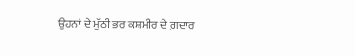ਉਹਨਾਂ ਦੇ ਮੁੱਠੀ ਭਰ ਕਸ਼ਮੀਰ ਦੇ ਗ਼ਦਾਰ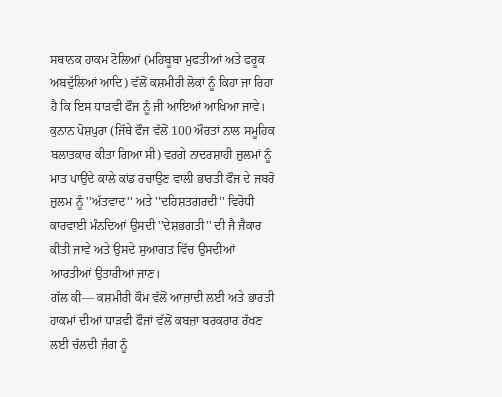ਸਥਾਨਕ ਹਾਕਮ ਟੋਲਿਆਂ (ਮਹਿਬੂਬਾ ਮੁਫਤੀਆਂ ਅਤੇ ਫਰੂਕ ਅਬਦੁੱਲਿਆਂ ਆਦਿ) ਵੱਲੋਂ ਕਸ਼ਮੀਰੀ ਲੋਕਾਂ ਨੂੰ ਕਿਹਾ ਜਾ ਰਿਹਾ ਹੈ ਕਿ ਇਸ ਧਾੜਵੀ ਫੌਜ ਨੂੰ ਜੀ ਆਇਆਂ ਆਖਿਆ ਜਾਵੇ। ਕੁਨਾਨ ਪੋਸ਼ਪੁਰਾ (ਜਿੱਥੇ ਫੌਜ ਵੱਲੋਂ 100 ਔਰਤਾਂ ਨਾਲ ਸਮੂਹਿਕ ਬਲਾਤਕਾਰ ਕੀਤਾ ਗਿਆ ਸੀ) ਵਰਗੇ ਨਾਦਰਸ਼ਾਹੀ ਜ਼ੁਲਮਾਂ ਨੂੰ ਮਾਤ ਪਾਉਂਦੇ ਕਾਲੇ ਕਾਂਡ ਰਚਾਉਣ ਵਾਲੀ ਭਾਰਤੀ ਫੌਜ ਦੇ ਜਬਰੋ ਜ਼ੁਲਮ ਨੂੰ ''ਅੱਤਵਾਦ'' ਅਤੇ ''ਦਹਿਸ਼ਤਗਰਦੀ'' ਵਿਰੋਧੀ ਕਾਰਵਾਈ ਮੰਨਦਿਆਂ ਉਸਦੀ ''ਦੇਸ਼ਭਗਤੀ'' ਦੀ ਜੈ ਜੈਕਾਰ ਕੀਤੀ ਜਾਵੇ ਅਤੇ ਉਸਦੇ ਸੁਆਗਤ ਵਿੱਚ ਉਸਦੀਆਂ ਆਰਤੀਆਂ ਉਤਾਰੀਆਂ ਜਾਣ।
ਗੱਲ ਕੀ— ਕਸ਼ਮੀਰੀ ਕੌਮ ਵੱਲੋਂ ਆਜ਼ਾਦੀ ਲਈ ਅਤੇ ਭਾਰਤੀ ਹਾਕਮਾਂ ਦੀਆਂ ਧਾੜਵੀ ਫੌਜਾਂ ਵੱਲੋਂ ਕਬਜ਼ਾ ਬਰਕਰਾਰ ਰੱਖਣ ਲਈ ਚੱਲਦੀ ਜੰਗ ਨੂੰ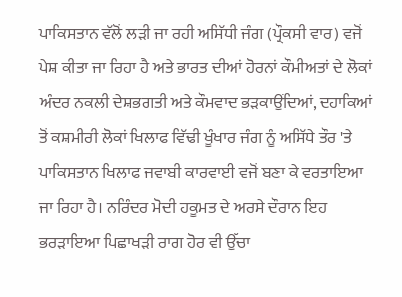ਪਾਕਿਸਤਾਨ ਵੱਲੋਂ ਲੜੀ ਜਾ ਰਹੀ ਅਸਿੱਧੀ ਜੰਗ (ਪ੍ਰੌਕਸੀ ਵਾਰ) ਵਜੋਂ ਪੇਸ਼ ਕੀਤਾ ਜਾ ਰਿਹਾ ਹੈ ਅਤੇ ਭਾਰਤ ਦੀਆਂ ਹੋਰਨਾਂ ਕੌਮੀਅਤਾਂ ਦੇ ਲੋਕਾਂ ਅੰਦਰ ਨਕਲੀ ਦੇਸ਼ਭਗਤੀ ਅਤੇ ਕੌਮਵਾਦ ਭੜਕਾਉਂਦਿਆਂ, ਦਹਾਕਿਆਂ ਤੋਂ ਕਸ਼ਮੀਰੀ ਲੋਕਾਂ ਖਿਲਾਫ ਵਿੱਢੀ ਖੂੰਖਾਰ ਜੰਗ ਨੂੰ ਅਸਿੱਧੇ ਤੌਰ 'ਤੇ ਪਾਕਿਸਤਾਨ ਖਿਲਾਫ ਜਵਾਬੀ ਕਾਰਵਾਈ ਵਜੋਂ ਬਣਾ ਕੇ ਵਰਤਾਇਆ ਜਾ ਰਿਹਾ ਹੈ। ਨਰਿੰਦਰ ਮੋਦੀ ਹਕੂਮਤ ਦੇ ਅਰਸੇ ਦੌਰਾਨ ਇਹ ਭਰੜਾਇਆ ਪਿਛਾਖੜੀ ਰਾਗ ਹੋਰ ਵੀ ਉੱਚਾ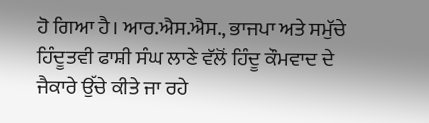ਹੋ ਗਿਆ ਹੈ। ਆਰ.ਐਸ.ਐਸ., ਭਾਜਪਾ ਅਤੇ ਸਮੁੱਚੇ ਹਿੰਦੂਤਵੀ ਫਾਸ਼ੀ ਸੰਘ ਲਾਣੇ ਵੱਲੋਂ ਹਿੰਦੂ ਕੌਮਵਾਦ ਦੇ ਜੈਕਾਰੇ ਉੱਚੇ ਕੀਤੇ ਜਾ ਰਹੇ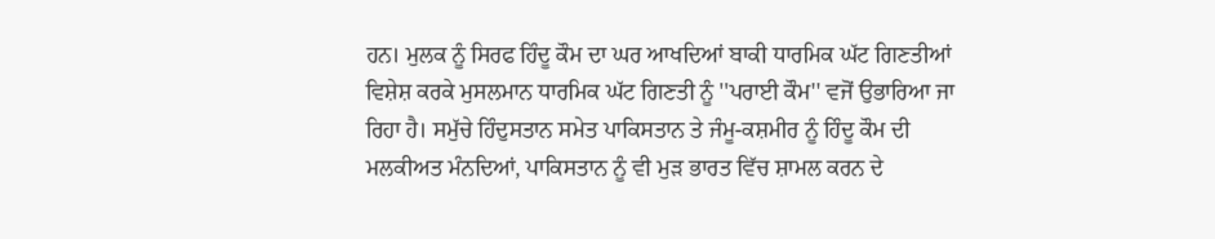ਹਨ। ਮੁਲਕ ਨੂੰ ਸਿਰਫ ਹਿੰਦੂ ਕੌਮ ਦਾ ਘਰ ਆਖਦਿਆਂ ਬਾਕੀ ਧਾਰਮਿਕ ਘੱਟ ਗਿਣਤੀਆਂ ਵਿਸ਼ੇਸ਼ ਕਰਕੇ ਮੁਸਲਮਾਨ ਧਾਰਮਿਕ ਘੱਟ ਗਿਣਤੀ ਨੂੰ ''ਪਰਾਈ ਕੌਮ'' ਵਜੋਂ ਉਭਾਰਿਆ ਜਾ ਰਿਹਾ ਹੈ। ਸਮੁੱਚੇ ਹਿੰਦੁਸਤਾਨ ਸਮੇਤ ਪਾਕਿਸਤਾਨ ਤੇ ਜੰਮੂ-ਕਸ਼ਮੀਰ ਨੂੰ ਹਿੰਦੂ ਕੌਮ ਦੀ ਮਲਕੀਅਤ ਮੰਨਦਿਆਂ, ਪਾਕਿਸਤਾਨ ਨੂੰ ਵੀ ਮੁੜ ਭਾਰਤ ਵਿੱਚ ਸ਼ਾਮਲ ਕਰਨ ਦੇ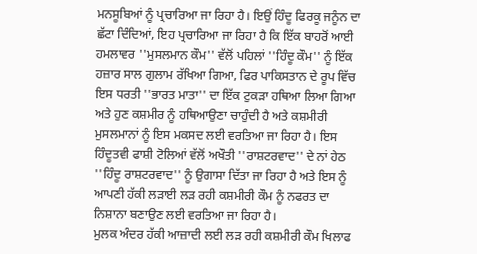ਮਨਸੂਬਿਆਂ ਨੂੰ ਪ੍ਰਚਾਰਿਆ ਜਾ ਰਿਹਾ ਹੈ। ਇਉਂ ਹਿੰਦੂ ਫਿਰਕੂ ਜਨੂੰਨ ਦਾ ਛੱਟਾ ਦਿੰਦਿਆਂ, ਇਹ ਪ੍ਰਚਾਰਿਆ ਜਾ ਰਿਹਾ ਹੈ ਕਿ ਇੱਕ ਬਾਹਰੋਂ ਆਈ ਹਮਲਾਵਰ ''ਮੁਸਲਮਾਨ ਕੌਮ'' ਵੱਲੋਂ ਪਹਿਲਾਂ ''ਹਿੰਦੂ ਕੌਮ'' ਨੂੰ ਇੱਕ ਹਜ਼ਾਰ ਸਾਲ ਗੁਲਾਮ ਰੱਖਿਆ ਗਿਆ, ਫਿਰ ਪਾਕਿਸਤਾਨ ਦੇ ਰੂਪ ਵਿੱਚ ਇਸ ਧਰਤੀ ''ਭਾਰਤ ਮਾਤਾ'' ਦਾ ਇੱਕ ਟੁਕੜਾ ਹਥਿਆ ਲਿਆ ਗਿਆ ਅਤੇ ਹੁਣ ਕਸ਼ਮੀਰ ਨੂੰ ਹਥਿਆਉਣਾ ਚਾਹੁੰਦੀ ਹੈ ਅਤੇ ਕਸ਼ਮੀਰੀ ਮੁਸਲਮਾਨਾਂ ਨੂੰ ਇਸ ਮਕਸਦ ਲਈ ਵਰਤਿਆ ਜਾ ਰਿਹਾ ਹੈ। ਇਸ ਹਿੰਦੂਤਵੀ ਫਾਸ਼ੀ ਟੋਲਿਆਂ ਵੱਲੋਂ ਅਖੌਤੀ ''ਰਾਸ਼ਟਰਵਾਦ'' ਦੇ ਨਾਂ ਹੇਠ ''ਹਿੰਦੂ ਰਾਸ਼ਟਰਵਾਦ'' ਨੂੰ ਉਗਾਸਾ ਦਿੱਤਾ ਜਾ ਰਿਹਾ ਹੈ ਅਤੇ ਇਸ ਨੂੰ ਆਪਣੀ ਹੱਕੀ ਲੜਾਈ ਲੜ ਰਹੀ ਕਸ਼ਮੀਰੀ ਕੌਮ ਨੂੰ ਨਫਰਤ ਦਾ ਨਿਸ਼ਾਨਾ ਬਣਾਉਣ ਲਈ ਵਰਤਿਆ ਜਾ ਰਿਹਾ ਹੈ।
ਮੁਲਕ ਅੰਦਰ ਹੱਕੀ ਆਜ਼ਾਦੀ ਲਈ ਲੜ ਰਹੀ ਕਸ਼ਮੀਰੀ ਕੌਮ ਖਿਲਾਫ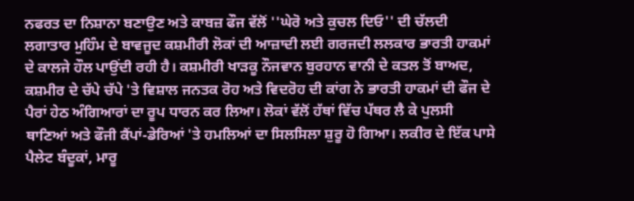ਨਫਰਤ ਦਾ ਨਿਸ਼ਾਨਾ ਬਣਾਉਣ ਅਤੇ ਕਾਬਜ਼ ਫੌਜ ਵੱਲੋਂ ''ਘੇਰੋ ਅਤੇ ਕੁਚਲ ਦਿਓ'' ਦੀ ਚੱਲਦੀ ਲਗਾਤਾਰ ਮੁਹਿੰਮ ਦੇ ਬਾਵਜੂਦ ਕਸ਼ਮੀਰੀ ਲੋਕਾਂ ਦੀ ਆਜ਼ਾਦੀ ਲਈ ਗਰਜਦੀ ਲਲਕਾਰ ਭਾਰਤੀ ਹਾਕਮਾਂ ਦੇ ਕਾਲਜੇ ਹੌਲ ਪਾਉਂਦੀ ਰਹੀ ਹੈ। ਕਸ਼ਮੀਰੀ ਖਾੜਕੂ ਨੌਜਵਾਨ ਬੁਰਹਾਨ ਵਾਨੀ ਦੇ ਕਤਲ ਤੋਂ ਬਾਅਦ, ਕਸ਼ਮੀਰ ਦੇ ਚੱਪੇ ਚੱਪੇ 'ਤੇ ਵਿਸ਼ਾਲ ਜਨਤਕ ਰੋਹ ਅਤੇ ਵਿਦਰੋਹ ਦੀ ਕਾਂਗ ਨੇ ਭਾਰਤੀ ਹਾਕਮਾਂ ਦੀ ਫੌਜ ਦੇ ਪੈਰਾਂ ਹੇਠ ਅੰਗਿਆਰਾਂ ਦਾ ਰੂਪ ਧਾਰਨ ਕਰ ਲਿਆ। ਲੋਕਾਂ ਵੱਲੋਂ ਹੱਥਾਂ ਵਿੱਚ ਪੱਥਰ ਲੈ ਕੇ ਪੁਲਸੀ ਥਾਣਿਆਂ ਅਤੇ ਫੌਜੀ ਕੈਂਪਾਂ-ਡੇਰਿਆਂ 'ਤੇ ਹਮਲਿਆਂ ਦਾ ਸਿਲਸਿਲਾ ਸ਼ੁਰੂ ਹੋ ਗਿਆ। ਲਕੀਰ ਦੇ ਇੱਕ ਪਾਸੇ ਪੈਲੇਟ ਬੰਦੂਕਾਂ, ਮਾਰੂ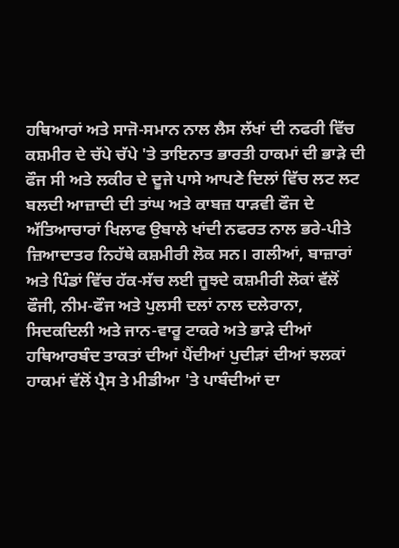ਹਥਿਆਰਾਂ ਅਤੇ ਸਾਜੋ-ਸਮਾਨ ਨਾਲ ਲੈਸ ਲੱਖਾਂ ਦੀ ਨਫਰੀ ਵਿੱਚ ਕਸ਼ਮੀਰ ਦੇ ਚੱਪੇ ਚੱਪੇ 'ਤੇ ਤਾਇਨਾਤ ਭਾਰਤੀ ਹਾਕਮਾਂ ਦੀ ਭਾੜੇ ਦੀ ਫੌਜ ਸੀ ਅਤੇ ਲਕੀਰ ਦੇ ਦੂਜੇ ਪਾਸੇ ਆਪਣੇ ਦਿਲਾਂ ਵਿੱਚ ਲਟ ਲਟ ਬਲਦੀ ਆਜ਼ਾਦੀ ਦੀ ਤਾਂਘ ਅਤੇ ਕਾਬਜ਼ ਧਾੜਵੀ ਫੌਜ ਦੇ ਅੱਤਿਆਚਾਰਾਂ ਖਿਲਾਫ ਉਬਾਲੇ ਖਾਂਦੀ ਨਫਰਤ ਨਾਲ ਭਰੇ-ਪੀਤੇ ਜ਼ਿਆਦਾਤਰ ਨਿਹੱਥੇ ਕਸ਼ਮੀਰੀ ਲੋਕ ਸਨ। ਗਲੀਆਂ, ਬਾਜ਼ਾਰਾਂ ਅਤੇ ਪਿੰਡਾਂ ਵਿੱਚ ਹੱਕ-ਸੱਚ ਲਈ ਜੂਝਦੇ ਕਸ਼ਮੀਰੀ ਲੋਕਾਂ ਵੱਲੋਂ ਫੌਜੀ, ਨੀਮ-ਫੌਜ ਅਤੇ ਪੁਲਸੀ ਦਲਾਂ ਨਾਲ ਦਲੇਰਾਨਾ, ਸਿਦਕਦਿਲੀ ਅਤੇ ਜਾਨ-ਵਾਰੂ ਟਾਕਰੇ ਅਤੇ ਭਾੜੇ ਦੀਆਂ ਹਥਿਆਰਬੰਦ ਤਾਕਤਾਂ ਦੀਆਂ ਪੈਂਦੀਆਂ ਪੁਦੀੜਾਂ ਦੀਆਂ ਝਲਕਾਂ ਹਾਕਮਾਂ ਵੱਲੋਂ ਪ੍ਰੈਸ ਤੇ ਮੀਡੀਆ 'ਤੇ ਪਾਬੰਦੀਆਂ ਦਾ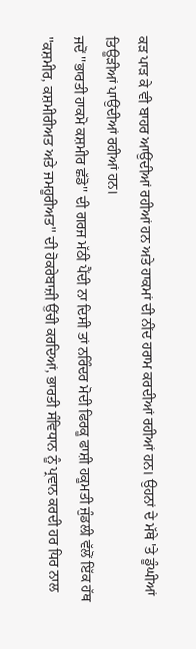ਕੜ ਪਾੜ ਕੇ ਵੀ ਬਾਹਰ ਆਉਂਦੀਆਂ ਰਹੀਆਂ ਹਨ ਅਤੇ ਹਾਕਮਾਂ ਦੀ ਨੀਂਦ ਹਰਾਮ ਕਰਦੀਆਂ ਰਹੀਆਂ ਹਨ। ਉਹਨਾਂ ਦੇ ਮੱਥੇ 'ਤੇ ਡੂੰਘੀਆਂ ਤਿਊੜੀਆਂ ਪਾਉਂਦੀਆਂ ਰਹੀਆਂ ਹਨ।
ਜਦੋਂ ''ਭਾਰਤੀ ਹਾਕਮੋ ਕਸ਼ਮੀਰ ਛੱਡੋ'' ਦੀ ਗਰਜ ਮੱਠੀ ਪੈਂਦੀ ਨਾ ਦਿਸੀ ਤਾਂ ਨਰਿੰਦਰ ਮੋਦੀ ਫਿਰਕੂ ਫਾਸ਼ੀ ਹਕੂਮਤੀ ਜੁੰਡਲੀ ਵੱਲੋਂ ਇੱਕ ਹੱਥ ''ਕਸ਼ਮੀਰ, ਕਸ਼ਮੀਰੀਅਤ ਅਤੇ ਜਮਹੂਰੀਅਤ'' ਦੀ ਹੋਕਰੇਬਾਜ਼ੀ ਉੱਚੀ ਕਰਦਿਆਂ, ਭਾਰਤੀ ਸੰਵਿਧਾਨ ਨੂੰ ਪ੍ਰਵਾਨ ਕਰਦੀ ਹਰ ਧਿਰ ਨਾਲ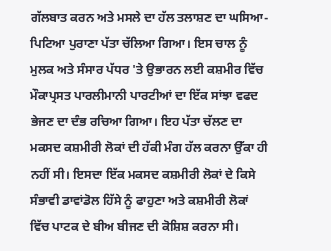ਗੱਲਬਾਤ ਕਰਨ ਅਤੇ ਮਸਲੇ ਦਾ ਹੱਲ ਤਲਾਸ਼ਣ ਦਾ ਘਸਿਆ-ਪਿਟਿਆ ਪੁਰਾਣਾ ਪੱਤਾ ਚੱਲਿਆ ਗਿਆ। ਇਸ ਚਾਲ ਨੂੰ ਮੁਲਕ ਅਤੇ ਸੰਸਾਰ ਪੱਧਰ 'ਤੇ ਉਭਾਰਨ ਲਈ ਕਸ਼ਮੀਰ ਵਿੱਚ ਮੌਕਾਪ੍ਰਸਤ ਪਾਰਲੀਮਾਨੀ ਪਾਰਟੀਆਂ ਦਾ ਇੱਕ ਸਾਂਝਾ ਵਫਦ ਭੇਜਣ ਦਾ ਦੰਭ ਰਚਿਆ ਗਿਆ। ਇਹ ਪੱਤਾ ਚੱਲਣ ਦਾ ਮਕਸਦ ਕਸ਼ਮੀਰੀ ਲੋਕਾਂ ਦੀ ਹੱਕੀ ਮੰਗ ਹੱਲ ਕਰਨਾ ਉੱਕਾ ਹੀ ਨਹੀਂ ਸੀ। ਇਸਦਾ ਇੱਕ ਮਕਸਦ ਕਸ਼ਮੀਰੀ ਲੋਕਾਂ ਦੇ ਕਿਸੇ ਸੰਭਾਵੀ ਡਾਵਾਂਡੋਲ ਹਿੱਸੇ ਨੂੰ ਫਾਹੁਣਾ ਅਤੇ ਕਸ਼ਮੀਰੀ ਲੋਕਾਂ ਵਿੱਚ ਪਾਟਕ ਦੇ ਬੀਅ ਬੀਜਣ ਦੀ ਕੋਸ਼ਿਸ਼ ਕਰਨਾ ਸੀ।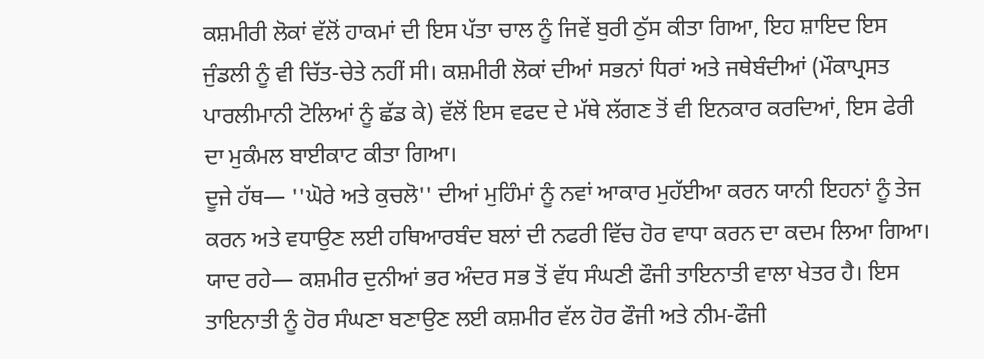ਕਸ਼ਮੀਰੀ ਲੋਕਾਂ ਵੱਲੋਂ ਹਾਕਮਾਂ ਦੀ ਇਸ ਪੱਤਾ ਚਾਲ ਨੂੰ ਜਿਵੇਂ ਬੁਰੀ ਠੁੱਸ ਕੀਤਾ ਗਿਆ, ਇਹ ਸ਼ਾਇਦ ਇਸ ਜੁੰਡਲੀ ਨੂੰ ਵੀ ਚਿੱਤ-ਚੇਤੇ ਨਹੀਂ ਸੀ। ਕਸ਼ਮੀਰੀ ਲੋਕਾਂ ਦੀਆਂ ਸਭਨਾਂ ਧਿਰਾਂ ਅਤੇ ਜਥੇਬੰਦੀਆਂ (ਮੌਕਾਪ੍ਰਸਤ ਪਾਰਲੀਮਾਨੀ ਟੋਲਿਆਂ ਨੂੰ ਛੱਡ ਕੇ) ਵੱਲੋਂ ਇਸ ਵਫਦ ਦੇ ਮੱਥੇ ਲੱਗਣ ਤੋਂ ਵੀ ਇਨਕਾਰ ਕਰਦਿਆਂ, ਇਸ ਫੇਰੀ ਦਾ ਮੁਕੰਮਲ ਬਾਈਕਾਟ ਕੀਤਾ ਗਿਆ।
ਦੂਜੇ ਹੱਥ— ''ਘੋਰੇ ਅਤੇ ਕੁਚਲੋ'' ਦੀਆਂ ਮੁਹਿੰਮਾਂ ਨੂੰ ਨਵਾਂ ਆਕਾਰ ਮੁਹੱਈਆ ਕਰਨ ਯਾਨੀ ਇਹਨਾਂ ਨੂੰ ਤੇਜ ਕਰਨ ਅਤੇ ਵਧਾਉਣ ਲਈ ਹਥਿਆਰਬੰਦ ਬਲਾਂ ਦੀ ਨਫਰੀ ਵਿੱਚ ਹੋਰ ਵਾਧਾ ਕਰਨ ਦਾ ਕਦਮ ਲਿਆ ਗਿਆ। ਯਾਦ ਰਹੇ— ਕਸ਼ਮੀਰ ਦੁਨੀਆਂ ਭਰ ਅੰਦਰ ਸਭ ਤੋਂ ਵੱਧ ਸੰਘਣੀ ਫੌਜੀ ਤਾਇਨਾਤੀ ਵਾਲਾ ਖੇਤਰ ਹੈ। ਇਸ ਤਾਇਨਾਤੀ ਨੂੰ ਹੋਰ ਸੰਘਣਾ ਬਣਾਉਣ ਲਈ ਕਸ਼ਮੀਰ ਵੱਲ ਹੋਰ ਫੌਜੀ ਅਤੇ ਨੀਮ-ਫੌਜੀ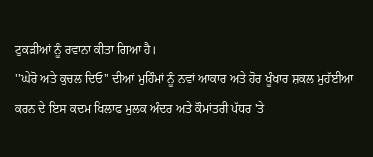ਟੁਕੜੀਆਂ ਨੂੰ ਰਵਾਨਾ ਕੀਤਾ ਗਿਆ ਹੈ।
''ਘੇਰੋ ਅਤੇ ਕੁਚਲ ਦਿਓ'' ਦੀਆਂ ਮੁਹਿੰਮਾਂ ਨੂੰ ਨਵਾਂ ਆਕਾਰ ਅਤੇ ਹੋਰ ਖੂੰਖਾਰ ਸ਼ਕਲ ਮੁਹੱਈਆ ਕਰਨ ਦੇ ਇਸ ਕਦਮ ਖਿਲਾਫ ਮੁਲਕ ਅੰਦਰ ਅਤੇ ਕੌਮਾਂਤਰੀ ਪੱਧਰ 'ਤੇ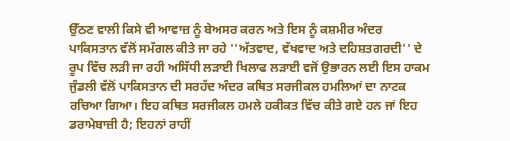ਉੱਠਣ ਵਾਲੀ ਕਿਸੇ ਵੀ ਆਵਾਜ਼ ਨੂੰ ਬੇਅਸਰ ਕਰਨ ਅਤੇ ਇਸ ਨੂੰ ਕਸ਼ਮੀਰ ਅੰਦਰ ਪਾਕਿਸਤਾਨ ਵੱਲੋਂ ਸਮੱਗਲ ਕੀਤੇ ਜਾ ਰਹੇ ''ਅੱਤਵਾਦ, ਵੱਖਵਾਦ ਅਤੇ ਦਹਿਸ਼ਤਗਰਦੀ'' ਦੇ ਰੂਪ ਵਿੱਚ ਲੜੀ ਜਾ ਰਹੀ ਅਸਿੱਧੀ ਲੜਾਈ ਖਿਲਾਫ ਲੜਾਈ ਵਜੋਂ ਉਭਾਰਨ ਲਈ ਇਸ ਹਾਕਮ ਜੁੰਡਲੀ ਵੱਲੋਂ ਪਾਕਿਸਤਾਨ ਦੀ ਸਰਹੱਦ ਅੰਦਰ ਕਥਿਤ ਸਰਜੀਕਲ ਹਮਲਿਆਂ ਦਾ ਨਾਟਕ ਰਚਿਆ ਗਿਆ। ਇਹ ਕਥਿਤ ਸਰਜੀਕਲ ਹਮਲੇ ਹਕੀਕਤ ਵਿੱਚ ਕੀਤੇ ਗਏ ਹਨ ਜਾਂ ਇਹ ਡਰਾਮੇਬਾਜ਼ੀ ਹੈ; ਇਹਨਾਂ ਰਾਹੀਂ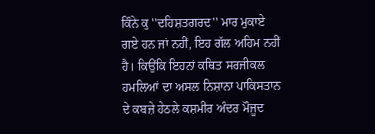ਕਿੰਨੇ ਕੁ ''ਦਹਿਸ਼ਤਗਰਦ'' ਮਾਰ ਮੁਕਾਏ ਗਏ ਹਨ ਜਾਂ ਨਹੀਂ, ਇਹ ਗੱਲ ਅਹਿਮ ਨਹੀਂ ਹੈ। ਕਿਉਂਕਿ ਇਹਨਾਂ ਕਥਿਤ ਸਰਜੀਕਲ ਹਮਲਿਆਂ ਦਾ ਅਸਲ ਨਿਸ਼ਾਨਾ ਪਾਕਿਸਤਾਨ ਦੇ ਕਬਜ਼ੇ ਹੇਠਲੇ ਕਸ਼ਮੀਰ ਅੰਦਰ ਮੌਜੂਦ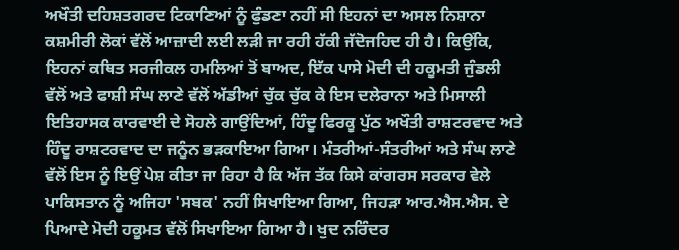ਅਖੌਤੀ ਦਹਿਸ਼ਤਗਰਦ ਟਿਕਾਣਿਆਂ ਨੂੰ ਫੁੰਡਣਾ ਨਹੀਂ ਸੀ ਇਹਨਾਂ ਦਾ ਅਸਲ ਨਿਸ਼ਾਨਾ ਕਸ਼ਮੀਰੀ ਲੋਕਾਂ ਵੱਲੋਂ ਆਜ਼ਾਦੀ ਲਈ ਲੜੀ ਜਾ ਰਹੀ ਹੱਕੀ ਜੱਦੋਜਹਿਦ ਹੀ ਹੈ। ਕਿਉਂਕਿ, ਇਹਨਾਂ ਕਥਿਤ ਸਰਜੀਕਲ ਹਮਲਿਆਂ ਤੋਂ ਬਾਅਦ, ਇੱਕ ਪਾਸੇ ਮੋਦੀ ਦੀ ਹਕੂਮਤੀ ਜੁੰਡਲੀ ਵੱਲੋਂ ਅਤੇ ਫਾਸ਼ੀ ਸੰਘ ਲਾਣੇ ਵੱਲੋਂ ਅੱਡੀਆਂ ਚੁੱਕ ਚੁੱਕ ਕੇ ਇਸ ਦਲੇਰਾਨਾ ਅਤੇ ਮਿਸਾਲੀ ਇਤਿਹਾਸਕ ਕਾਰਵਾਈ ਦੇ ਸੋਹਲੇ ਗਾਉਂਦਿਆਂ, ਹਿੰਦੂ ਫਿਰਕੂ ਪੁੱਠ ਅਖੌਤੀ ਰਾਸ਼ਟਰਵਾਦ ਅਤੇ ਹਿੰਦੂ ਰਾਸ਼ਟਰਵਾਦ ਦਾ ਜਨੂੰਨ ਭੜਕਾਇਆ ਗਿਆ। ਮੰਤਰੀਆਂ-ਸੰਤਰੀਆਂ ਅਤੇ ਸੰਘ ਲਾਣੇ ਵੱਲੋਂ ਇਸ ਨੂੰ ਇਉਂ ਪੇਸ਼ ਕੀਤਾ ਜਾ ਰਿਹਾ ਹੈ ਕਿ ਅੱਜ ਤੱਕ ਕਿਸੇ ਕਾਂਗਰਸ ਸਰਕਾਰ ਵੇਲੇ ਪਾਕਿਸਤਾਨ ਨੂੰ ਅਜਿਹਾ 'ਸਬਕ' ਨਹੀਂ ਸਿਖਾਇਆ ਗਿਆ, ਜਿਹੜਾ ਆਰ.ਐਸ.ਐਸ. ਦੇ ਪਿਆਦੇ ਮੋਦੀ ਹਕੂਮਤ ਵੱਲੋਂ ਸਿਖਾਇਆ ਗਿਆ ਹੈ। ਖੁਦ ਨਰਿੰਦਰ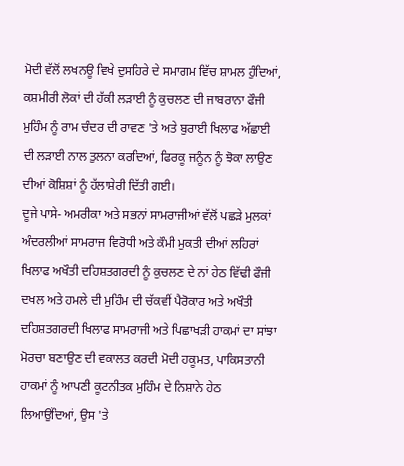ਮੋਦੀ ਵੱਲੋਂ ਲਖਨਊ ਵਿਖੇ ਦੁਸਹਿਰੇ ਦੇ ਸਮਾਗਮ ਵਿੱਚ ਸ਼ਾਮਲ ਹੁੰਦਿਆਂ, ਕਸ਼ਮੀਰੀ ਲੋਕਾਂ ਦੀ ਹੱਕੀ ਲੜਾਈ ਨੂੰ ਕੁਚਲਣ ਦੀ ਜਾਬਰਾਨਾ ਫੌਜੀ ਮੁਹਿੰਮ ਨੂੰ ਰਾਮ ਚੰਦਰ ਦੀ ਰਾਵਣ 'ਤੇ ਅਤੇ ਬੁਰਾਈ ਖਿਲਾਫ ਅੱਛਾਈ ਦੀ ਲੜਾਈ ਨਾਲ ਤੁਲਨਾ ਕਰਦਿਆਂ, ਫਿਰਕੂ ਜਨੂੰਨ ਨੂੰ ਝੋਕਾ ਲਾਉਣ ਦੀਆਂ ਕੋਸ਼ਿਸ਼ਾਂ ਨੂੰ ਹੱਲਾਸ਼ੇਰੀ ਦਿੱਤੀ ਗਈ।
ਦੂਜੇ ਪਾਸੇ- ਅਮਰੀਕਾ ਅਤੇ ਸਭਨਾਂ ਸਾਮਰਾਜੀਆਂ ਵੱਲੋਂ ਪਛੜੇ ਮੁਲਕਾਂ ਅੰਦਰਲੀਆਂ ਸਾਮਰਾਜ ਵਿਰੋਧੀ ਅਤੇ ਕੌਮੀ ਮੁਕਤੀ ਦੀਆਂ ਲਹਿਰਾਂ ਖਿਲਾਫ ਅਖੌਤੀ ਦਹਿਸ਼ਤਗਰਦੀ ਨੂੰ ਕੁਚਲਣ ਦੇ ਨਾਂ ਹੇਠ ਵਿੱਢੀ ਫੌਜੀ ਦਖਲ ਅਤੇ ਹਮਲੇ ਦੀ ਮੁਹਿੰਮ ਦੀ ਚੱਕਵੀਂ ਪੈਰੋਕਾਰ ਅਤੇ ਅਖੌਤੀ ਦਹਿਸ਼ਤਗਰਦੀ ਖਿਲਾਫ ਸਾਮਰਾਜੀ ਅਤੇ ਪਿਛਾਖੜੀ ਹਾਕਮਾਂ ਦਾ ਸਾਂਝਾ ਮੋਰਚਾ ਬਣਾਉਣ ਦੀ ਵਕਾਲਤ ਕਰਦੀ ਮੋਦੀ ਹਕੂਮਤ, ਪਾਕਿਸਤਾਨੀ ਹਾਕਮਾਂ ਨੂੰ ਆਪਣੀ ਕੂਟਨੀਤਕ ਮੁਹਿੰਮ ਦੇ ਨਿਸ਼ਾਨੇ ਹੇਠ ਲਿਆਉਂਦਿਆਂ, ਉਸ 'ਤੇ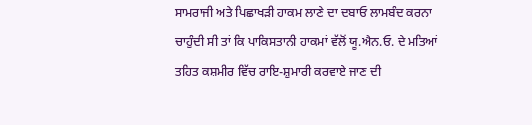ਸਾਮਰਾਜੀ ਅਤੇ ਪਿਛਾਖੜੀ ਹਾਕਮ ਲਾਣੇ ਦਾ ਦਬਾਓ ਲਾਮਬੰਦ ਕਰਨਾ ਚਾਹੁੰਦੀ ਸੀ ਤਾਂ ਕਿ ਪਾਕਿਸਤਾਨੀ ਹਾਕਮਾਂ ਵੱਲੋਂ ਯੂ.ਐਨ.ਓ. ਦੇ ਮਤਿਆਂ ਤਹਿਤ ਕਸ਼ਮੀਰ ਵਿੱਚ ਰਾਇ-ਸ਼ੁਮਾਰੀ ਕਰਵਾਏ ਜਾਣ ਦੀ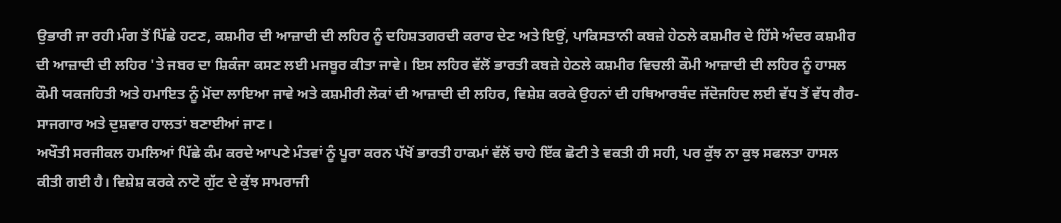ਉਭਾਰੀ ਜਾ ਰਹੀ ਮੰਗ ਤੋਂ ਪਿੱਛੇ ਹਟਣ, ਕਸ਼ਮੀਰ ਦੀ ਆਜ਼ਾਦੀ ਦੀ ਲਹਿਰ ਨੂੰ ਦਹਿਸ਼ਤਗਰਦੀ ਕਰਾਰ ਦੇਣ ਅਤੇ ਇਉਂ, ਪਾਕਿਸਤਾਨੀ ਕਬਜ਼ੇ ਹੇਠਲੇ ਕਸ਼ਮੀਰ ਦੇ ਹਿੱਸੇ ਅੰਦਰ ਕਸ਼ਮੀਰ ਦੀ ਆਜ਼ਾਦੀ ਦੀ ਲਹਿਰ 'ਤੇ ਜਬਰ ਦਾ ਸ਼ਿਕੰਜਾ ਕਸਣ ਲਈ ਮਜਬੂਰ ਕੀਤਾ ਜਾਵੇ। ਇਸ ਲਹਿਰ ਵੱਲੋਂ ਭਾਰਤੀ ਕਬਜ਼ੇ ਹੇਠਲੇ ਕਸ਼ਮੀਰ ਵਿਚਲੀ ਕੌਮੀ ਆਜ਼ਾਦੀ ਦੀ ਲਹਿਰ ਨੂੰ ਹਾਸਲ ਕੌਮੀ ਯਕਜਹਿਤੀ ਅਤੇ ਹਮਾਇਤ ਨੂੰ ਮੋਂਦਾ ਲਾਇਆ ਜਾਵੇ ਅਤੇ ਕਸ਼ਮੀਰੀ ਲੋਕਾਂ ਦੀ ਆਜ਼ਾਦੀ ਦੀ ਲਹਿਰ, ਵਿਸ਼ੇਸ਼ ਕਰਕੇ ਉਹਨਾਂ ਦੀ ਹਥਿਆਰਬੰਦ ਜੱਦੋਜਹਿਦ ਲਈ ਵੱਧ ਤੋਂ ਵੱਧ ਗੈਰ-ਸਾਜਗਾਰ ਅਤੇ ਦੁਸ਼ਵਾਰ ਹਾਲਤਾਂ ਬਣਾਈਆਂ ਜਾਣ।
ਅਖੌਤੀ ਸਰਜੀਕਲ ਹਮਲਿਆਂ ਪਿੱਛੇ ਕੰਮ ਕਰਦੇ ਆਪਣੇ ਮੰਤਵਾਂ ਨੂੰ ਪੂਰਾ ਕਰਨ ਪੱਖੋਂ ਭਾਰਤੀ ਹਾਕਮਾਂ ਵੱਲੋਂ ਚਾਹੇ ਇੱਕ ਛੋਟੀ ਤੇ ਵਕਤੀ ਹੀ ਸਹੀ, ਪਰ ਕੁੱਝ ਨਾ ਕੁਝ ਸਫਲਤਾ ਹਾਸਲ ਕੀਤੀ ਗਈ ਹੈ। ਵਿਸ਼ੇਸ਼ ਕਰਕੇ ਨਾਟੋ ਗੁੱਟ ਦੇ ਕੁੱਝ ਸਾਮਰਾਜੀ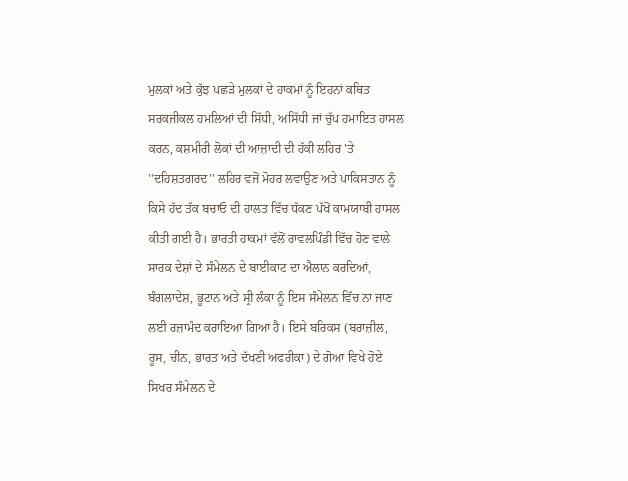ਮੁਲਕਾਂ ਅਤੇ ਕੁੱਝ ਪਛੜੇ ਮੁਲਕਾਂ ਦੇ ਹਾਕਮਾਂ ਨੂੰ ਇਹਨਾਂ ਕਥਿਤ ਸਰਕਜੀਕਲ ਹਮਲਿਆਂ ਦੀ ਸਿੱਧੀ, ਅਸਿੱਧੀ ਜਾਂ ਚੁੱਪ ਹਮਾਇਤ ਹਾਸਲ ਕਰਨ, ਕਸ਼ਮੀਰੀ ਲੋਕਾਂ ਦੀ ਆਜ਼ਾਦੀ ਦੀ ਹੱਕੀ ਲਹਿਰ 'ਤੇ ''ਦਹਿਸ਼ਤਗਰਦ'' ਲਹਿਰ ਵਜੋਂ ਮੋਹਰ ਲਵਾਉਣ ਅਤੇ ਪਾਕਿਸਤਾਨ ਨੂੰ ਕਿਸੇ ਹੱਦ ਤੱਕ ਬਚਾਓ ਦੀ ਹਾਲਤ ਵਿੱਚ ਧੱਕਣ ਪੱਖੋਂ ਕਾਮਯਾਬੀ ਹਾਸਲ ਕੀਤੀ ਗਈ ਹੈ। ਭਾਰਤੀ ਹਾਕਮਾਂ ਵੱਲੋਂ ਰਾਵਲਪਿੰਡੀ ਵਿੱਚ ਹੋਣ ਵਾਲੇ ਸਾਰਕ ਦੇਸ਼ਾਂ ਦੇ ਸੰਮੇਲਨ ਦੇ ਬਾਈਕਾਟ ਦਾ ਐਲਾਨ ਕਰਦਿਆਂ, ਬੰਗਲਾਦੇਸ਼, ਭੂਟਾਨ ਅਤੇ ਸ੍ਰੀ ਲੰਕਾ ਨੂੰ ਇਸ ਸੰਮੇਲਨ ਵਿੱਚ ਨਾ ਜਾਣ ਲਈ ਰਜ਼ਾਮੰਦ ਕਰਾਇਆ ਗਿਆ ਹੈ। ਇਸੇ ਬਰਿਕਸ (ਬਰਾਜ਼ੀਲ, ਰੂਸ, ਚੀਨ, ਭਾਰਤ ਅਤੇ ਦੱਖਣੀ ਅਫਰੀਕਾ) ਦੇ ਗੋਆ ਵਿਖੇ ਹੋਏ ਸਿਖਰ ਸੰਮੇਲਨ ਦੇ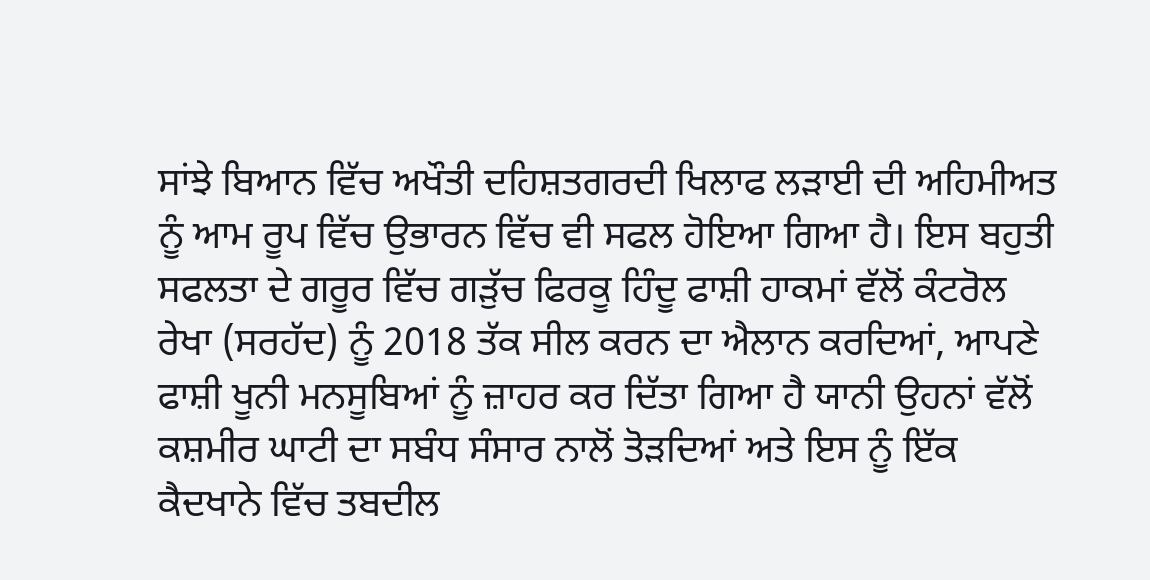ਸਾਂਝੇ ਬਿਆਨ ਵਿੱਚ ਅਖੌਤੀ ਦਹਿਸ਼ਤਗਰਦੀ ਖਿਲਾਫ ਲੜਾਈ ਦੀ ਅਹਿਮੀਅਤ ਨੂੰ ਆਮ ਰੂਪ ਵਿੱਚ ਉਭਾਰਨ ਵਿੱਚ ਵੀ ਸਫਲ ਹੋਇਆ ਗਿਆ ਹੈ। ਇਸ ਬਹੁਤੀ ਸਫਲਤਾ ਦੇ ਗਰੂਰ ਵਿੱਚ ਗੜੁੱਚ ਫਿਰਕੂ ਹਿੰਦੂ ਫਾਸ਼ੀ ਹਾਕਮਾਂ ਵੱਲੋਂ ਕੰਟਰੋਲ ਰੇਖਾ (ਸਰਹੱਦ) ਨੂੰ 2018 ਤੱਕ ਸੀਲ ਕਰਨ ਦਾ ਐਲਾਨ ਕਰਦਿਆਂ, ਆਪਣੇ ਫਾਸ਼ੀ ਖੂਨੀ ਮਨਸੂਬਿਆਂ ਨੂੰ ਜ਼ਾਹਰ ਕਰ ਦਿੱਤਾ ਗਿਆ ਹੈ ਯਾਨੀ ਉਹਨਾਂ ਵੱਲੋਂ ਕਸ਼ਮੀਰ ਘਾਟੀ ਦਾ ਸਬੰਧ ਸੰਸਾਰ ਨਾਲੋਂ ਤੋੜਦਿਆਂ ਅਤੇ ਇਸ ਨੂੰ ਇੱਕ ਕੈਦਖਾਨੇ ਵਿੱਚ ਤਬਦੀਲ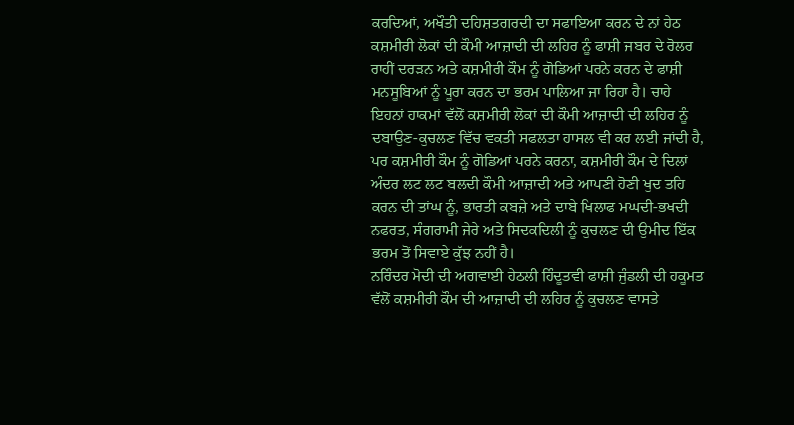ਕਰਦਿਆਂ, ਅਖੌਤੀ ਦਹਿਸ਼ਤਗਰਦੀ ਦਾ ਸਫਾਇਆ ਕਰਨ ਦੇ ਨਾਂ ਹੇਠ ਕਸ਼ਮੀਰੀ ਲੋਕਾਂ ਦੀ ਕੌਮੀ ਆਜ਼ਾਦੀ ਦੀ ਲਹਿਰ ਨੂੰ ਫਾਸ਼ੀ ਜਬਰ ਦੇ ਰੋਲਰ ਰਾਹੀਂ ਦਰੜਨ ਅਤੇ ਕਸ਼ਮੀਰੀ ਕੌਮ ਨੂੰ ਗੋਡਿਆਂ ਪਰਨੇ ਕਰਨ ਦੇ ਫਾਸ਼ੀ ਮਨਸੂਬਿਆਂ ਨੂੰ ਪੂਰਾ ਕਰਨ ਦਾ ਭਰਮ ਪਾਲਿਆ ਜਾ ਰਿਹਾ ਹੈ। ਚਾਹੇ ਇਹਨਾਂ ਹਾਕਮਾਂ ਵੱਲੋਂ ਕਸ਼ਮੀਰੀ ਲੋਕਾਂ ਦੀ ਕੌਮੀ ਆਜ਼ਾਦੀ ਦੀ ਲਹਿਰ ਨੂੰ ਦਬਾਉਣ-ਕੁਚਲਣ ਵਿੱਚ ਵਕਤੀ ਸਫਲਤਾ ਹਾਸਲ ਵੀ ਕਰ ਲਈ ਜਾਂਦੀ ਹੈ, ਪਰ ਕਸ਼ਮੀਰੀ ਕੌਮ ਨੂੰ ਗੋਡਿਆਂ ਪਰਨੇ ਕਰਨਾ, ਕਸ਼ਮੀਰੀ ਕੌਮ ਦੇ ਦਿਲਾਂ ਅੰਦਰ ਲਟ ਲਟ ਬਲਦੀ ਕੌਮੀ ਆਜ਼ਾਦੀ ਅਤੇ ਆਪਣੀ ਹੋਣੀ ਖੁਦ ਤਹਿ ਕਰਨ ਦੀ ਤਾਂਘ ਨੂੰ, ਭਾਰਤੀ ਕਬਜ਼ੇ ਅਤੇ ਦਾਬੇ ਖਿਲਾਫ ਮਘਦੀ-ਭਖਦੀ ਨਫਰਤ, ਸੰਗਰਾਮੀ ਜੇਰੇ ਅਤੇ ਸਿਦਕਦਿਲੀ ਨੂੰ ਕੁਚਲਣ ਦੀ ਉਮੀਦ ਇੱਕ ਭਰਮ ਤੋਂ ਸਿਵਾਏ ਕੁੱਝ ਨਹੀਂ ਹੈ।
ਨਰਿੰਦਰ ਮੋਦੀ ਦੀ ਅਗਵਾਈ ਹੇਠਲੀ ਹਿੰਦੂਤਵੀ ਫਾਸ਼ੀ ਜੁੰਡਲੀ ਦੀ ਹਕੂਮਤ ਵੱਲੋਂ ਕਸ਼ਮੀਰੀ ਕੌਮ ਦੀ ਆਜ਼ਾਦੀ ਦੀ ਲਹਿਰ ਨੂੰ ਕੁਚਲਣ ਵਾਸਤੇ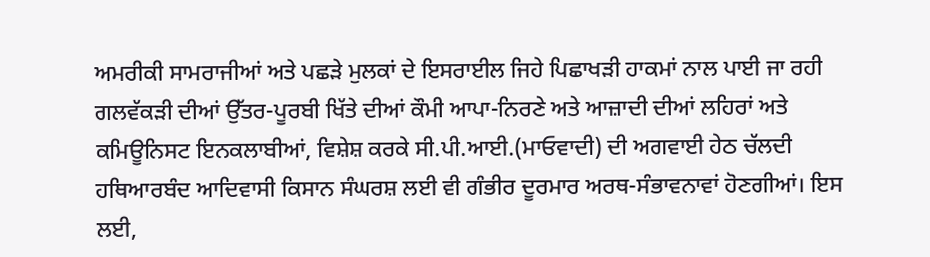ਅਮਰੀਕੀ ਸਾਮਰਾਜੀਆਂ ਅਤੇ ਪਛੜੇ ਮੁਲਕਾਂ ਦੇ ਇਸਰਾਈਲ ਜਿਹੇ ਪਿਛਾਖੜੀ ਹਾਕਮਾਂ ਨਾਲ ਪਾਈ ਜਾ ਰਹੀ ਗਲਵੱਕੜੀ ਦੀਆਂ ਉੱਤਰ-ਪੂਰਬੀ ਖਿੱਤੇ ਦੀਆਂ ਕੌਮੀ ਆਪਾ-ਨਿਰਣੇ ਅਤੇ ਆਜ਼ਾਦੀ ਦੀਆਂ ਲਹਿਰਾਂ ਅਤੇ ਕਮਿਊਨਿਸਟ ਇਨਕਲਾਬੀਆਂ, ਵਿਸ਼ੇਸ਼ ਕਰਕੇ ਸੀ.ਪੀ.ਆਈ.(ਮਾਓਵਾਦੀ) ਦੀ ਅਗਵਾਈ ਹੇਠ ਚੱਲਦੀ ਹਥਿਆਰਬੰਦ ਆਦਿਵਾਸੀ ਕਿਸਾਨ ਸੰਘਰਸ਼ ਲਈ ਵੀ ਗੰਭੀਰ ਦੂਰਮਾਰ ਅਰਥ-ਸੰਭਾਵਨਾਵਾਂ ਹੋਣਗੀਆਂ। ਇਸ ਲਈ,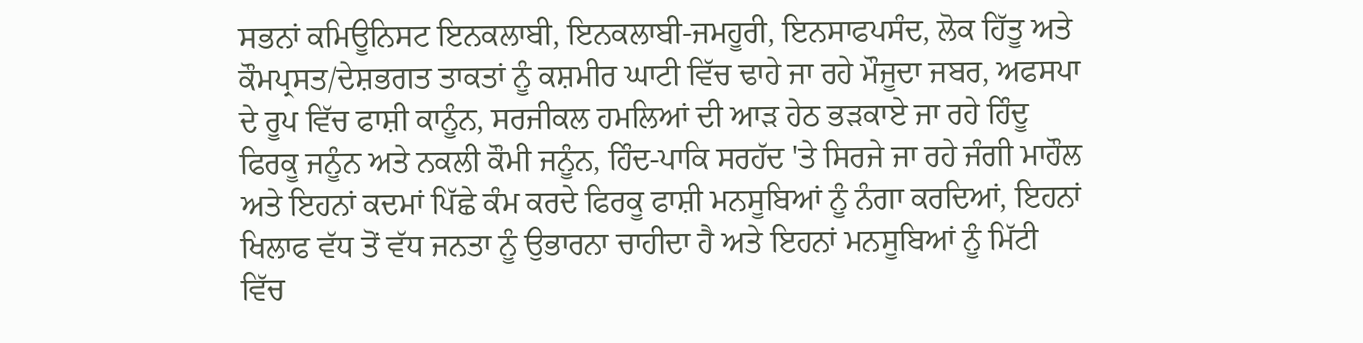ਸਭਨਾਂ ਕਮਿਊਨਿਸਟ ਇਨਕਲਾਬੀ, ਇਨਕਲਾਬੀ-ਜਮਹੂਰੀ, ਇਨਸਾਫਪਸੰਦ, ਲੋਕ ਹਿੱਤੂ ਅਤੇ ਕੌਮਪ੍ਰਸਤ/ਦੇਸ਼ਭਗਤ ਤਾਕਤਾਂ ਨੂੰ ਕਸ਼ਮੀਰ ਘਾਟੀ ਵਿੱਚ ਢਾਹੇ ਜਾ ਰਹੇ ਮੌਜੂਦਾ ਜਬਰ, ਅਫਸਪਾ ਦੇ ਰੂਪ ਵਿੱਚ ਫਾਸ਼ੀ ਕਾਨੂੰਨ, ਸਰਜੀਕਲ ਹਮਲਿਆਂ ਦੀ ਆੜ ਹੇਠ ਭੜਕਾਏ ਜਾ ਰਹੇ ਹਿੰਦੂ ਫਿਰਕੂ ਜਨੂੰਨ ਅਤੇ ਨਕਲੀ ਕੌਮੀ ਜਨੂੰਨ, ਹਿੰਦ-ਪਾਕਿ ਸਰਹੱਦ 'ਤੇ ਸਿਰਜੇ ਜਾ ਰਹੇ ਜੰਗੀ ਮਾਹੌਲ ਅਤੇ ਇਹਨਾਂ ਕਦਮਾਂ ਪਿੱਛੇ ਕੰਮ ਕਰਦੇ ਫਿਰਕੂ ਫਾਸ਼ੀ ਮਨਸੂਬਿਆਂ ਨੂੰ ਨੰਗਾ ਕਰਦਿਆਂ, ਇਹਨਾਂ ਖਿਲਾਫ ਵੱਧ ਤੋਂ ਵੱਧ ਜਨਤਾ ਨੂੰ ਉਭਾਰਨਾ ਚਾਹੀਦਾ ਹੈ ਅਤੇ ਇਹਨਾਂ ਮਨਸੂਬਿਆਂ ਨੂੰ ਮਿੱਟੀ ਵਿੱਚ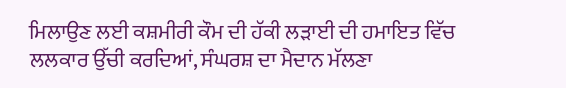ਮਿਲਾਉਣ ਲਈ ਕਸ਼ਮੀਰੀ ਕੌਮ ਦੀ ਹੱਕੀ ਲੜਾਈ ਦੀ ਹਮਾਇਤ ਵਿੱਚ ਲਲਕਾਰ ਉੱਚੀ ਕਰਦਿਆਂ, ਸੰਘਰਸ਼ ਦਾ ਮੈਦਾਨ ਮੱਲਣਾ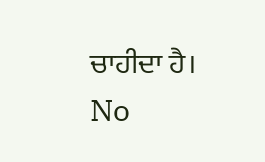ਚਾਹੀਦਾ ਹੈ।
No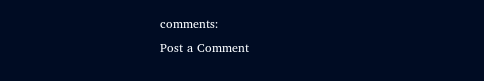comments:
Post a Comment